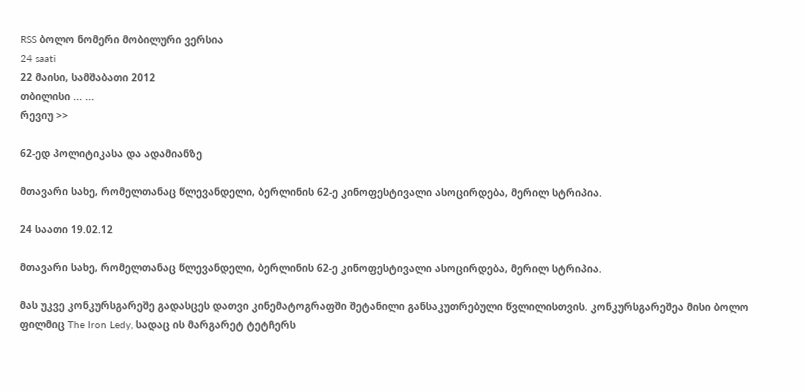RSS ბოლო ნომერი მობილური ვერსია
24 saati
22 მაისი, სამშაბათი 2012
თბილისი ... ...
რევიუ >>

62-ედ პოლიტიკასა და ადამიანზე

მთავარი სახე, რომელთანაც წლევანდელი, ბერლინის 62-ე კინოფესტივალი ასოცირდება, მერილ სტრიპია.

24 საათი 19.02.12

მთავარი სახე, რომელთანაც წლევანდელი, ბერლინის 62-ე კინოფესტივალი ასოცირდება, მერილ სტრიპია.

მას უკვე კონკურსგარეშე გადასცეს დათვი კინემატოგრაფში შეტანილი განსაკუთრებული წვლილისთვის. კონკურსგარეშეა მისი ბოლო ფილმიც The Iron Ledy, სადაც ის მარგარეტ ტეტჩერს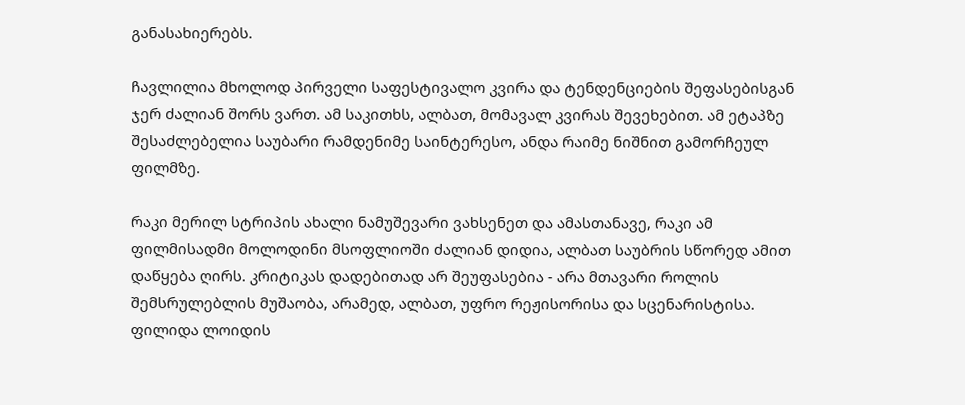განასახიერებს.

ჩავლილია მხოლოდ პირველი საფესტივალო კვირა და ტენდენციების შეფასებისგან ჯერ ძალიან შორს ვართ. ამ საკითხს, ალბათ, მომავალ კვირას შევეხებით. ამ ეტაპზე შესაძლებელია საუბარი რამდენიმე საინტერესო, ანდა რაიმე ნიშნით გამორჩეულ ფილმზე.

რაკი მერილ სტრიპის ახალი ნამუშევარი ვახსენეთ და ამასთანავე, რაკი ამ ფილმისადმი მოლოდინი მსოფლიოში ძალიან დიდია, ალბათ საუბრის სწორედ ამით დაწყება ღირს. კრიტიკას დადებითად არ შეუფასებია - არა მთავარი როლის შემსრულებლის მუშაობა, არამედ, ალბათ, უფრო რეჟისორისა და სცენარისტისა. ფილიდა ლოიდის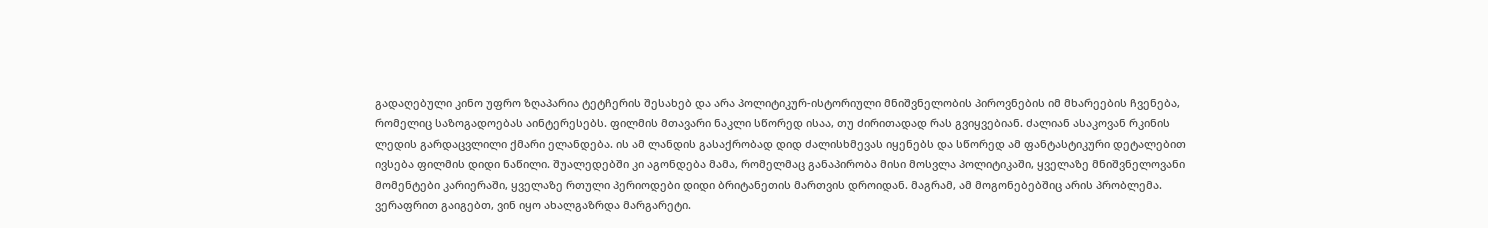გადაღებული კინო უფრო ზღაპარია ტეტჩერის შესახებ და არა პოლიტიკურ-ისტორიული მნიშვნელობის პიროვნების იმ მხარეების ჩვენება, რომელიც საზოგადოებას აინტერესებს. ფილმის მთავარი ნაკლი სწორედ ისაა, თუ ძირითადად რას გვიყვებიან. ძალიან ასაკოვან რკინის ლედის გარდაცვლილი ქმარი ელანდება. ის ამ ლანდის გასაქრობად დიდ ძალისხმევას იყენებს და სწორედ ამ ფანტასტიკური დეტალებით ივსება ფილმის დიდი ნაწილი. შუალედებში კი აგონდება მამა, რომელმაც განაპირობა მისი მოსვლა პოლიტიკაში, ყველაზე მნიშვნელოვანი მომენტები კარიერაში, ყველაზე რთული პერიოდები დიდი ბრიტანეთის მართვის დროიდან. მაგრამ, ამ მოგონებებშიც არის პრობლემა. ვერაფრით გაიგებთ, ვინ იყო ახალგაზრდა მარგარეტი.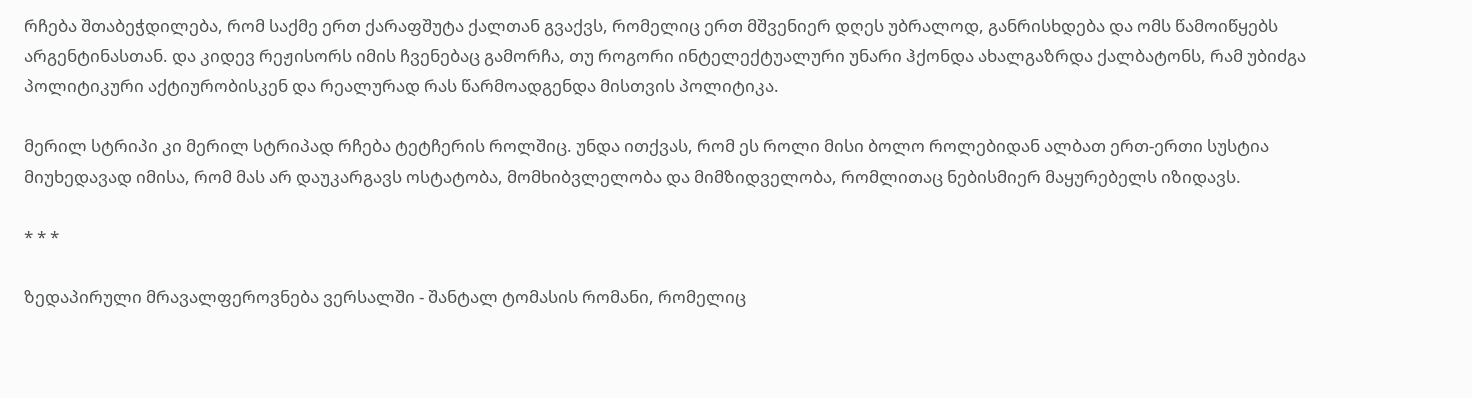რჩება შთაბეჭდილება, რომ საქმე ერთ ქარაფშუტა ქალთან გვაქვს, რომელიც ერთ მშვენიერ დღეს უბრალოდ, განრისხდება და ომს წამოიწყებს არგენტინასთან. და კიდევ რეჟისორს იმის ჩვენებაც გამორჩა, თუ როგორი ინტელექტუალური უნარი ჰქონდა ახალგაზრდა ქალბატონს, რამ უბიძგა პოლიტიკური აქტიურობისკენ და რეალურად რას წარმოადგენდა მისთვის პოლიტიკა.

მერილ სტრიპი კი მერილ სტრიპად რჩება ტეტჩერის როლშიც. უნდა ითქვას, რომ ეს როლი მისი ბოლო როლებიდან ალბათ ერთ-ერთი სუსტია მიუხედავად იმისა, რომ მას არ დაუკარგავს ოსტატობა, მომხიბვლელობა და მიმზიდველობა, რომლითაც ნებისმიერ მაყურებელს იზიდავს.

* * *

ზედაპირული მრავალფეროვნება ვერსალში - შანტალ ტომასის რომანი, რომელიც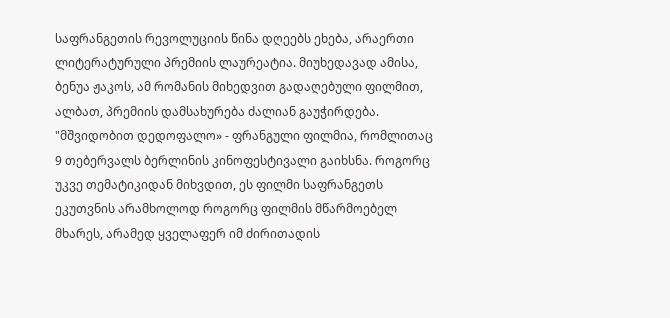საფრანგეთის რევოლუციის წინა დღეებს ეხება, არაერთი ლიტერატურული პრემიის ლაურეატია. მიუხედავად ამისა, ბენუა ჟაკოს, ამ რომანის მიხედვით გადაღებული ფილმით, ალბათ, პრემიის დამსახურება ძალიან გაუჭირდება. "მშვიდობით დედოფალო» - ფრანგული ფილმია, რომლითაც 9 თებერვალს ბერლინის კინოფესტივალი გაიხსნა. როგორც უკვე თემატიკიდან მიხვდით, ეს ფილმი საფრანგეთს ეკუთვნის არამხოლოდ როგორც ფილმის მწარმოებელ მხარეს, არამედ ყველაფერ იმ ძირითადის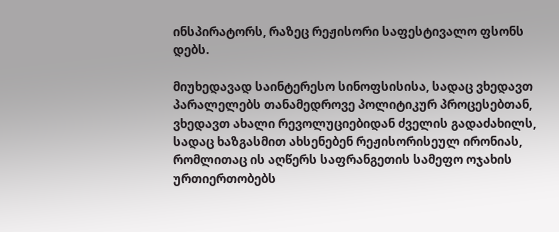ინსპირატორს, რაზეც რეჟისორი საფესტივალო ფსონს დებს.

მიუხედავად საინტერესო სინოფსისისა, სადაც ვხედავთ პარალელებს თანამედროვე პოლიტიკურ პროცესებთან, ვხედავთ ახალი რევოლუციებიდან ძველის გადაძახილს, სადაც ხაზგასმით ახსენებენ რეჟისორისეულ ირონიას, რომლითაც ის აღწერს საფრანგეთის სამეფო ოჯახის ურთიერთობებს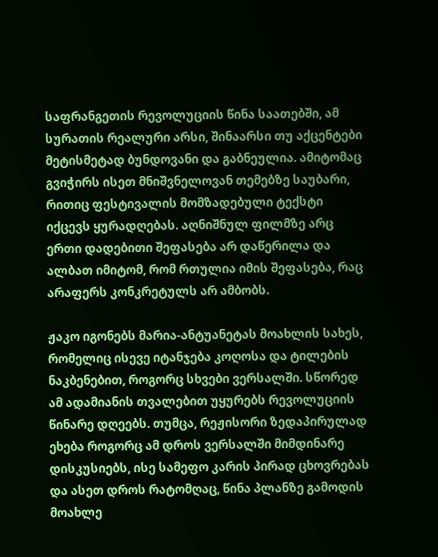საფრანგეთის რევოლუციის წინა საათებში, ამ სურათის რეალური არსი, შინაარსი თუ აქცენტები მეტისმეტად ბუნდოვანი და გაბნეულია. ამიტომაც გვიჭირს ისეთ მნიშვნელოვან თემებზე საუბარი, რითიც ფესტივალის მომზადებული ტექსტი იქცევს ყურადღებას. აღნიშნულ ფილმზე არც ერთი დადებითი შეფასება არ დაწერილა და ალბათ იმიტომ, რომ რთულია იმის შეფასება, რაც არაფერს კონკრეტულს არ ამბობს.

ჟაკო იგონებს მარია-ანტუანეტას მოახლის სახეს, რომელიც ისევე იტანჯება კოღოსა და ტილების ნაკბენებით, როგორც სხვები ვერსალში. სწორედ ამ ადამიანის თვალებით უყურებს რევოლუციის წინარე დღეებს. თუმცა, რეჟისორი ზედაპირულად ეხება როგორც ამ დროს ვერსალში მიმდინარე დისკუსიებს, ისე სამეფო კარის პირად ცხოვრებას და ასეთ დროს რატომღაც, წინა პლანზე გამოდის მოახლე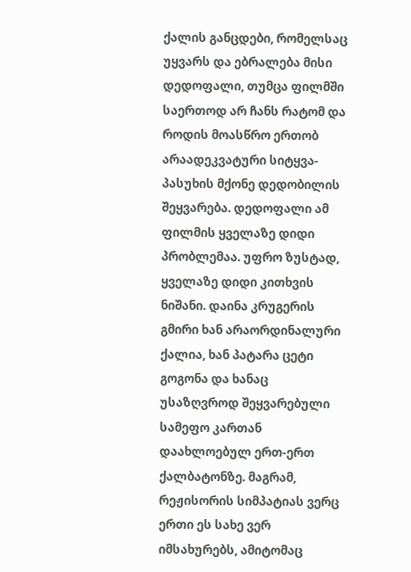ქალის განცდები, რომელსაც უყვარს და ებრალება მისი დედოფალი, თუმცა ფილმში საერთოდ არ ჩანს რატომ და როდის მოასწრო ერთობ არაადეკვატური სიტყვა-პასუხის მქონე დედობილის შეყვარება. დედოფალი ამ ფილმის ყველაზე დიდი პრობლემაა. უფრო ზუსტად, ყველაზე დიდი კითხვის ნიშანი. დაინა კრუგერის გმირი ხან არაორდინალური ქალია, ხან პატარა ცეტი გოგონა და ხანაც უსაზღვროდ შეყვარებული სამეფო კართან დაახლოებულ ერთ-ერთ ქალბატონზე. მაგრამ, რეჟისორის სიმპატიას ვერც ერთი ეს სახე ვერ იმსახურებს, ამიტომაც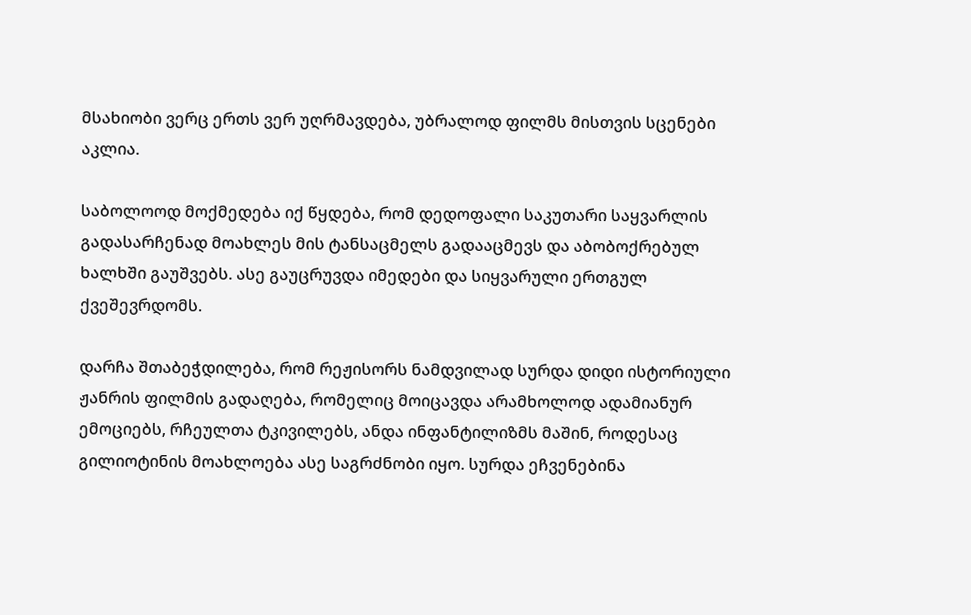მსახიობი ვერც ერთს ვერ უღრმავდება, უბრალოდ ფილმს მისთვის სცენები აკლია.

საბოლოოდ მოქმედება იქ წყდება, რომ დედოფალი საკუთარი საყვარლის გადასარჩენად მოახლეს მის ტანსაცმელს გადააცმევს და აბობოქრებულ ხალხში გაუშვებს. ასე გაუცრუვდა იმედები და სიყვარული ერთგულ ქვეშევრდომს.

დარჩა შთაბეჭდილება, რომ რეჟისორს ნამდვილად სურდა დიდი ისტორიული ჟანრის ფილმის გადაღება, რომელიც მოიცავდა არამხოლოდ ადამიანურ ემოციებს, რჩეულთა ტკივილებს, ანდა ინფანტილიზმს მაშინ, როდესაც გილიოტინის მოახლოება ასე საგრძნობი იყო. სურდა ეჩვენებინა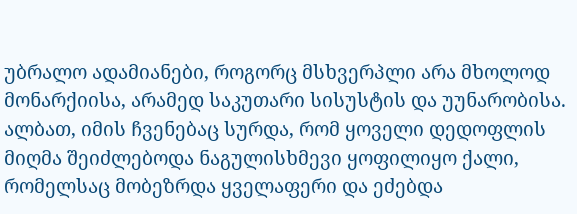უბრალო ადამიანები, როგორც მსხვერპლი არა მხოლოდ მონარქიისა, არამედ საკუთარი სისუსტის და უუნარობისა. ალბათ, იმის ჩვენებაც სურდა, რომ ყოველი დედოფლის მიღმა შეიძლებოდა ნაგულისხმევი ყოფილიყო ქალი, რომელსაც მობეზრდა ყველაფერი და ეძებდა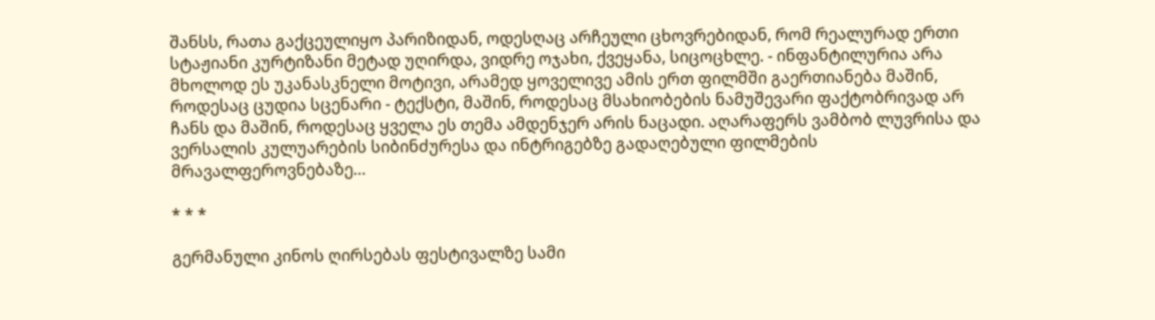შანსს, რათა გაქცეულიყო პარიზიდან, ოდესღაც არჩეული ცხოვრებიდან, რომ რეალურად ერთი სტაჟიანი კურტიზანი მეტად უღირდა, ვიდრე ოჯახი, ქვეყანა, სიცოცხლე. - ინფანტილურია არა მხოლოდ ეს უკანასკნელი მოტივი, არამედ ყოველივე ამის ერთ ფილმში გაერთიანება მაშინ, როდესაც ცუდია სცენარი - ტექსტი, მაშინ, როდესაც მსახიობების ნამუშევარი ფაქტობრივად არ ჩანს და მაშინ, როდესაც ყველა ეს თემა ამდენჯერ არის ნაცადი. აღარაფერს ვამბობ ლუვრისა და ვერსალის კულუარების სიბინძურესა და ინტრიგებზე გადაღებული ფილმების მრავალფეროვნებაზე…

* * *

გერმანული კინოს ღირსებას ფესტივალზე სამი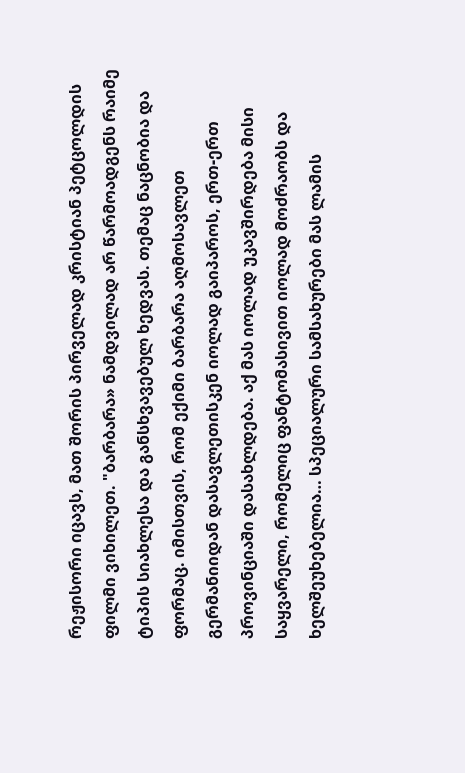რეჟისორი იცავს, მათ შორის პირველად კრისტიან პეტცოლდის ფილმი ვიხილეთ. "ბარბარა» ნამდვილად არ წარმოადგენს რაიმე ტიპის სიახლესა და განსხვავებულ ხედვას. თემაც ნაცნობია და ფორმაც. იმისთვის, რომ ექიმი ბარბარა აღმოსავლეთ გერმანიიდან დასავლეთისკენ იოლად გაიპაროს, ერთ-ერთ პროვინციაში დასახლდება. აქ მას იოლად უკავშირდება მისი საყვარელი, რომელიც ფანტომასივით იოლად მოძრაობს და ხელშეუხებელია… სპეციალური სამსახურები მას ლამის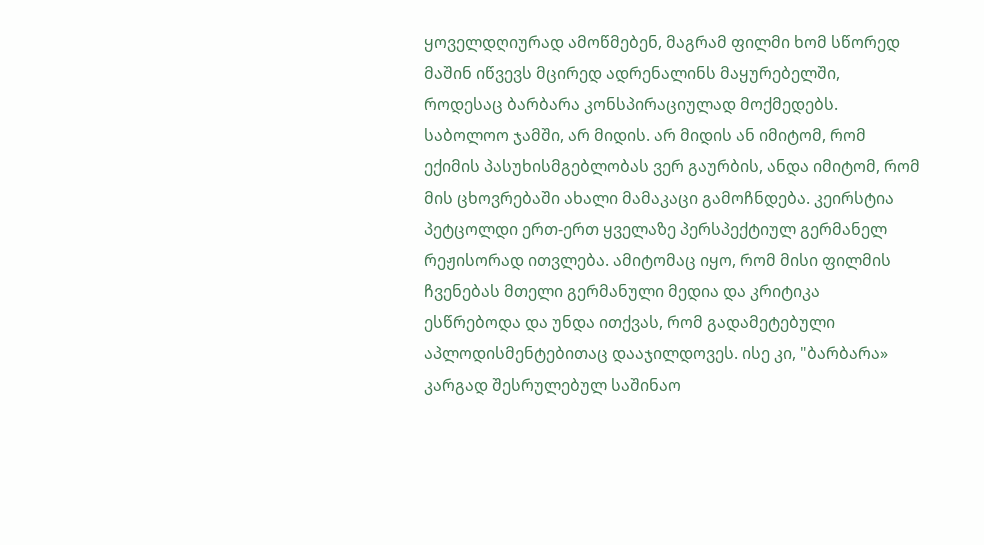ყოველდღიურად ამოწმებენ, მაგრამ ფილმი ხომ სწორედ მაშინ იწვევს მცირედ ადრენალინს მაყურებელში, როდესაც ბარბარა კონსპირაციულად მოქმედებს. საბოლოო ჯამში, არ მიდის. არ მიდის ან იმიტომ, რომ ექიმის პასუხისმგებლობას ვერ გაურბის, ანდა იმიტომ, რომ მის ცხოვრებაში ახალი მამაკაცი გამოჩნდება. კეირსტია პეტცოლდი ერთ-ერთ ყველაზე პერსპექტიულ გერმანელ რეჟისორად ითვლება. ამიტომაც იყო, რომ მისი ფილმის ჩვენებას მთელი გერმანული მედია და კრიტიკა ესწრებოდა და უნდა ითქვას, რომ გადამეტებული აპლოდისმენტებითაც დააჯილდოვეს. ისე კი, "ბარბარა» კარგად შესრულებულ საშინაო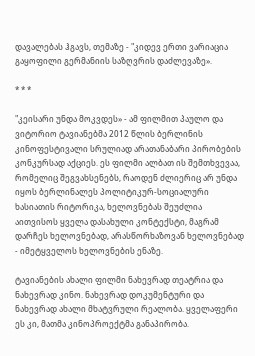დავალებას ჰგავს, თემაზე - "კიდევ ერთი ვარიაცია გაყოფილი გერმანიის საზღვრის დაძლევაზე».

* * *

"კეისარი უნდა მოკვდეს» - ამ ფილმით პაულო და ვიტორიო ტავიანებმა 2012 წლის ბერლინის კინოფესტივალი სრულიად არათანაბარი პირობების კონკურსად აქციეს. ეს ფილმი ალბათ ის შემთხვევაა, რომელიც შეგვახსენებს, რაოდენ ძლიერიც არ უნდა იყოს ბერლინალეს პოლიტიკურ-სოციალური ხასიათის რიტორიკა, ხელოვნებას შეუძლია აითვისოს ყველა დასახული კონტექსტი, მაგრამ დარჩეს ხელოვნებად, არასწორხაზოვან ხელოვნებად - იმეტყველოს ხელოვნების ენაზე.

ტავიანების ახალი ფილმი ნახევრად თეატრია და ნახევრად კინო. ნახევრად დოკუმენტური და ნახევრად ახალი მხატვრული რეალობა. ყველაფერი ეს კი, მათმა კინოპროექტმა განაპირობა.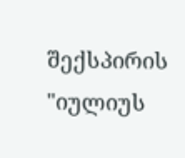შექსპირის "იულიუს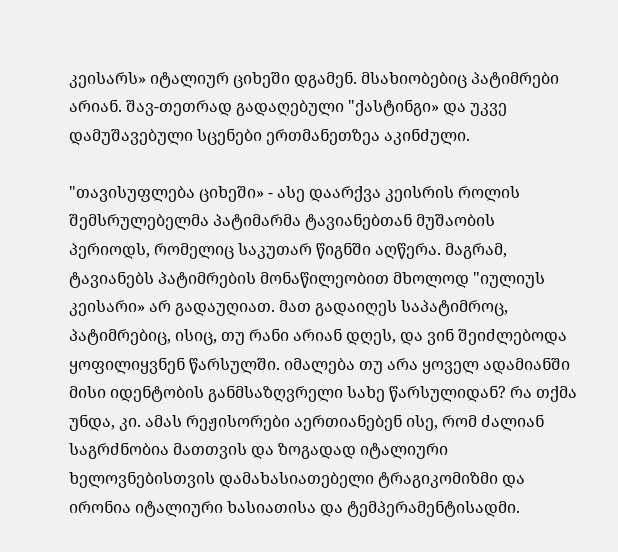კეისარს» იტალიურ ციხეში დგამენ. მსახიობებიც პატიმრები არიან. შავ-თეთრად გადაღებული "ქასტინგი» და უკვე დამუშავებული სცენები ერთმანეთზეა აკინძული.

"თავისუფლება ციხეში» - ასე დაარქვა კეისრის როლის შემსრულებელმა პატიმარმა ტავიანებთან მუშაობის პერიოდს, რომელიც საკუთარ წიგნში აღწერა. მაგრამ, ტავიანებს პატიმრების მონაწილეობით მხოლოდ "იულიუს კეისარი» არ გადაუღიათ. მათ გადაიღეს საპატიმროც, პატიმრებიც, ისიც, თუ რანი არიან დღეს, და ვინ შეიძლებოდა ყოფილიყვნენ წარსულში. იმალება თუ არა ყოველ ადამიანში მისი იდენტობის განმსაზღვრელი სახე წარსულიდან? რა თქმა უნდა, კი. ამას რეჟისორები აერთიანებენ ისე, რომ ძალიან საგრძნობია მათთვის და ზოგადად იტალიური ხელოვნებისთვის დამახასიათებელი ტრაგიკომიზმი და ირონია იტალიური ხასიათისა და ტემპერამენტისადმი.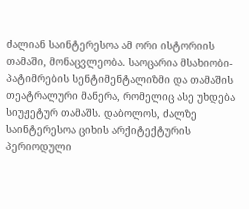ძალიან საინტერესოა ამ ორი ისტორიის თამაში, მონაცვლეობა. საოცარია მსახიობი-პატიმრების სენტიმენტალიზმი და თამაშის თეატრალური მანერა, რომელიც ასე უხდება სიუჟეტურ თამაშს. დაბოლოს, ძალზე საინტერესოა ციხის არქიტექტურის პერიოდული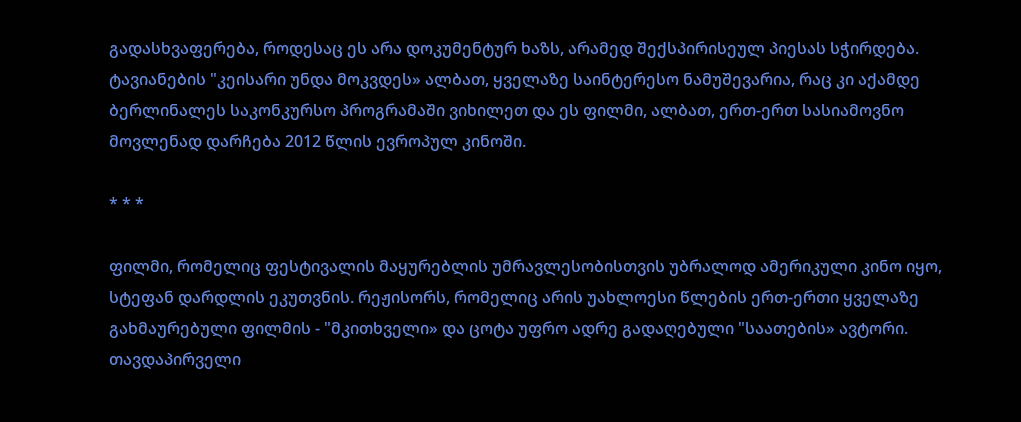გადასხვაფერება, როდესაც ეს არა დოკუმენტურ ხაზს, არამედ შექსპირისეულ პიესას სჭირდება. ტავიანების "კეისარი უნდა მოკვდეს» ალბათ, ყველაზე საინტერესო ნამუშევარია, რაც კი აქამდე ბერლინალეს საკონკურსო პროგრამაში ვიხილეთ და ეს ფილმი, ალბათ, ერთ-ერთ სასიამოვნო მოვლენად დარჩება 2012 წლის ევროპულ კინოში.

* * *

ფილმი, რომელიც ფესტივალის მაყურებლის უმრავლესობისთვის უბრალოდ ამერიკული კინო იყო, სტეფან დარდლის ეკუთვნის. რეჟისორს, რომელიც არის უახლოესი წლების ერთ-ერთი ყველაზე გახმაურებული ფილმის - "მკითხველი» და ცოტა უფრო ადრე გადაღებული "საათების» ავტორი. თავდაპირველი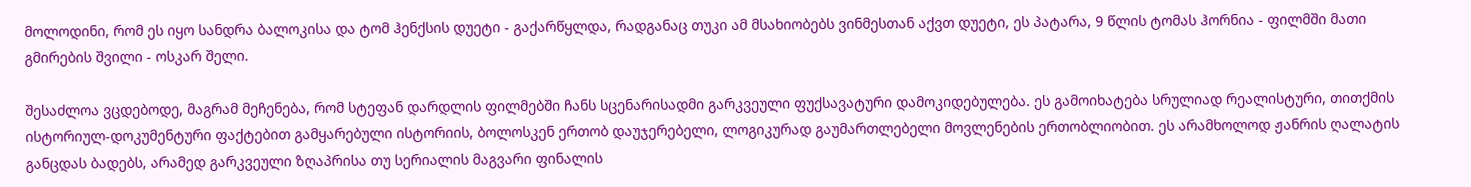მოლოდინი, რომ ეს იყო სანდრა ბალოკისა და ტომ ჰენქსის დუეტი - გაქარწყლდა, რადგანაც თუკი ამ მსახიობებს ვინმესთან აქვთ დუეტი, ეს პატარა, 9 წლის ტომას ჰორნია - ფილმში მათი გმირების შვილი - ოსკარ შელი.

შესაძლოა ვცდებოდე, მაგრამ მეჩენება, რომ სტეფან დარდლის ფილმებში ჩანს სცენარისადმი გარკვეული ფუქსავატური დამოკიდებულება. ეს გამოიხატება სრულიად რეალისტური, თითქმის ისტორიულ-დოკუმენტური ფაქტებით გამყარებული ისტორიის, ბოლოსკენ ერთობ დაუჯერებელი, ლოგიკურად გაუმართლებელი მოვლენების ერთობლიობით. ეს არამხოლოდ ჟანრის ღალატის განცდას ბადებს, არამედ გარკვეული ზღაპრისა თუ სერიალის მაგვარი ფინალის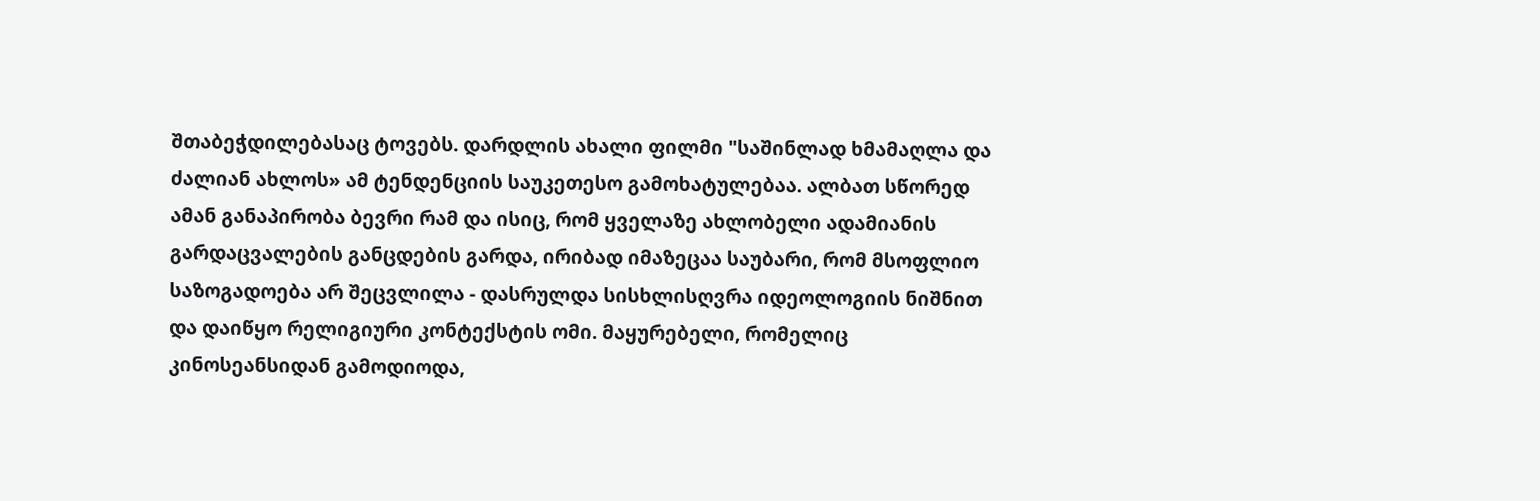შთაბეჭდილებასაც ტოვებს. დარდლის ახალი ფილმი "საშინლად ხმამაღლა და ძალიან ახლოს» ამ ტენდენციის საუკეთესო გამოხატულებაა. ალბათ სწორედ ამან განაპირობა ბევრი რამ და ისიც, რომ ყველაზე ახლობელი ადამიანის გარდაცვალების განცდების გარდა, ირიბად იმაზეცაა საუბარი, რომ მსოფლიო საზოგადოება არ შეცვლილა - დასრულდა სისხლისღვრა იდეოლოგიის ნიშნით და დაიწყო რელიგიური კონტექსტის ომი. მაყურებელი, რომელიც კინოსეანსიდან გამოდიოდა,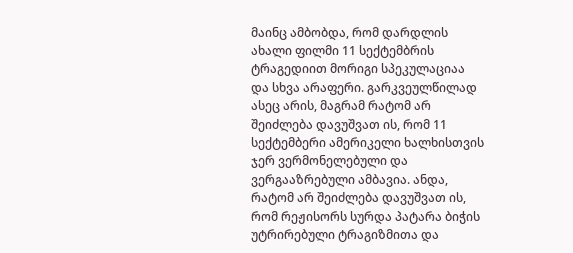მაინც ამბობდა, რომ დარდლის ახალი ფილმი 11 სექტემბრის ტრაგედიით მორიგი სპეკულაციაა და სხვა არაფერი. გარკვეულწილად ასეც არის, მაგრამ რატომ არ შეიძლება დავუშვათ ის, რომ 11 სექტემბერი ამერიკელი ხალხისთვის ჯერ ვერმონელებული და ვერგააზრებული ამბავია. ანდა, რატომ არ შეიძლება დავუშვათ ის, რომ რეჟისორს სურდა პატარა ბიჭის უტრირებული ტრაგიზმითა და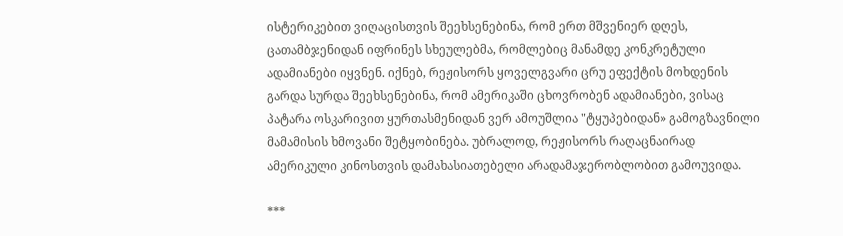ისტერიკებით ვიღაცისთვის შეეხსენებინა, რომ ერთ მშვენიერ დღეს, ცათამბჯენიდან იფრინეს სხეულებმა, რომლებიც მანამდე კონკრეტული ადამიანები იყვნენ. იქნებ, რეჟისორს ყოველგვარი ცრუ ეფექტის მოხდენის გარდა სურდა შეეხსენებინა, რომ ამერიკაში ცხოვრობენ ადამიანები, ვისაც პატარა ოსკარივით ყურთასმენიდან ვერ ამოუშლია "ტყუპებიდან» გამოგზავნილი მამამისის ხმოვანი შეტყობინება. უბრალოდ, რეჟისორს რაღაცნაირად ამერიკული კინოსთვის დამახასიათებელი არადამაჯერობლობით გამოუვიდა.

***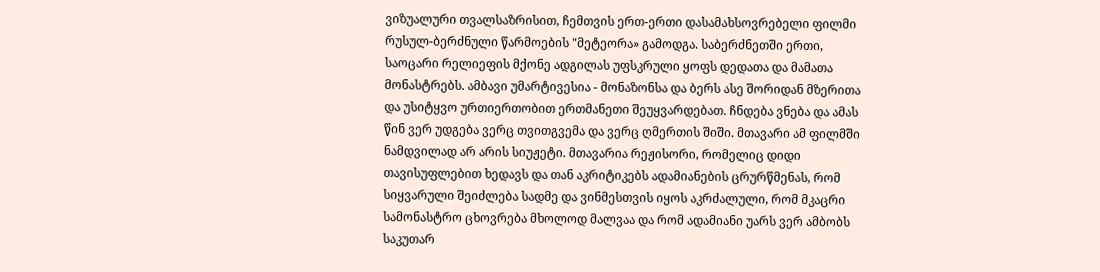ვიზუალური თვალსაზრისით, ჩემთვის ერთ-ერთი დასამახსოვრებელი ფილმი რუსულ-ბერძნული წარმოების "მეტეორა» გამოდგა. საბერძნეთში ერთი, საოცარი რელიეფის მქონე ადგილას უფსკრული ყოფს დედათა და მამათა მონასტრებს. ამბავი უმარტივესია - მონაზონსა და ბერს ასე შორიდან მზერითა და უსიტყვო ურთიერთობით ერთმანეთი შეუყვარდებათ. ჩნდება ვნება და ამას წინ ვერ უდგება ვერც თვითგვემა და ვერც ღმერთის შიში. მთავარი ამ ფილმში ნამდვილად არ არის სიუჟეტი. მთავარია რეჟისორი, რომელიც დიდი თავისუფლებით ხედავს და თან აკრიტიკებს ადამიანების ცრურწმენას, რომ სიყვარული შეიძლება სადმე და ვინმესთვის იყოს აკრძალული, რომ მკაცრი სამონასტრო ცხოვრება მხოლოდ მალვაა და რომ ადამიანი უარს ვერ ამბობს საკუთარ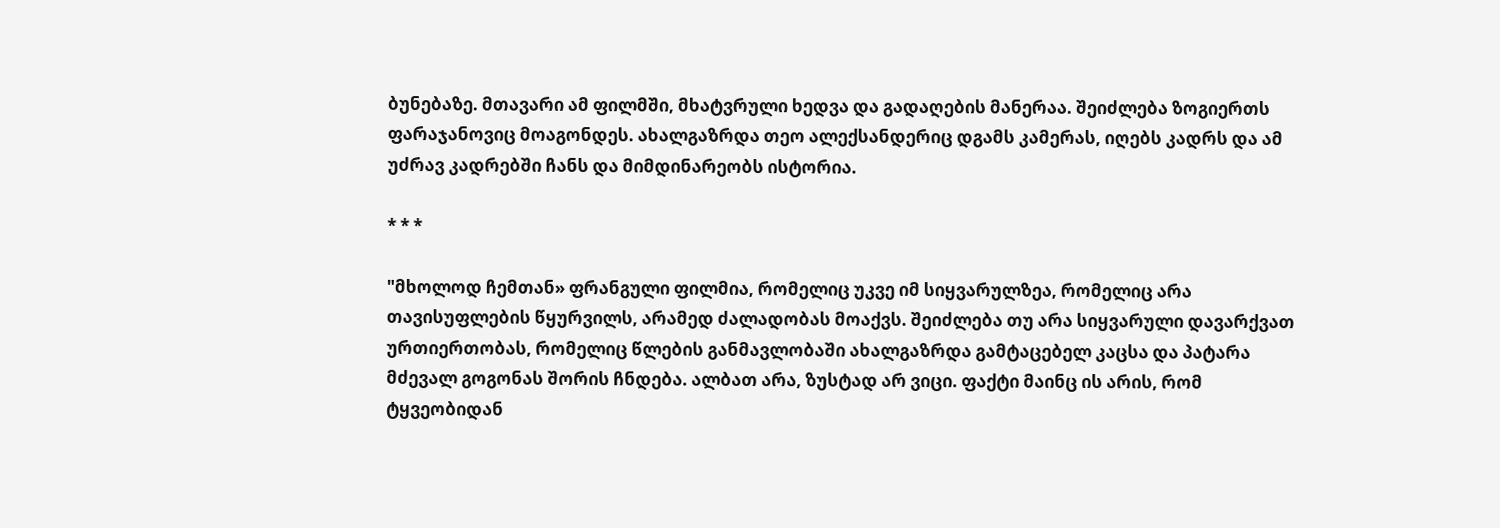ბუნებაზე. მთავარი ამ ფილმში, მხატვრული ხედვა და გადაღების მანერაა. შეიძლება ზოგიერთს ფარაჯანოვიც მოაგონდეს. ახალგაზრდა თეო ალექსანდერიც დგამს კამერას, იღებს კადრს და ამ უძრავ კადრებში ჩანს და მიმდინარეობს ისტორია.

* * *

"მხოლოდ ჩემთან» ფრანგული ფილმია, რომელიც უკვე იმ სიყვარულზეა, რომელიც არა თავისუფლების წყურვილს, არამედ ძალადობას მოაქვს. შეიძლება თუ არა სიყვარული დავარქვათ ურთიერთობას, რომელიც წლების განმავლობაში ახალგაზრდა გამტაცებელ კაცსა და პატარა მძევალ გოგონას შორის ჩნდება. ალბათ არა, ზუსტად არ ვიცი. ფაქტი მაინც ის არის, რომ ტყვეობიდან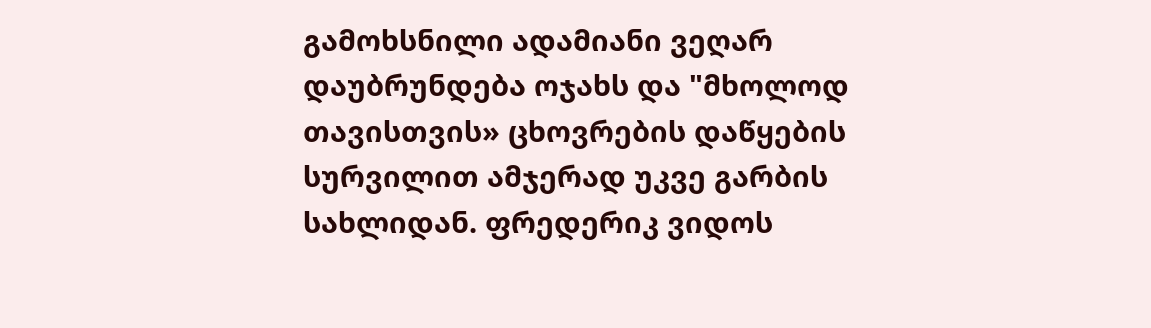გამოხსნილი ადამიანი ვეღარ დაუბრუნდება ოჯახს და "მხოლოდ თავისთვის» ცხოვრების დაწყების სურვილით ამჯერად უკვე გარბის სახლიდან. ფრედერიკ ვიდოს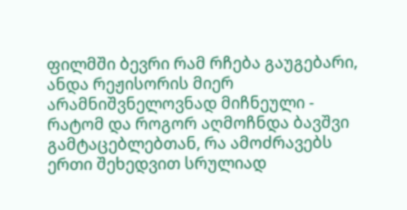ფილმში ბევრი რამ რჩება გაუგებარი, ანდა რეჟისორის მიერ არამნიშვნელოვნად მიჩნეული - რატომ და როგორ აღმოჩნდა ბავშვი გამტაცებლებთან, რა ამოძრავებს ერთი შეხედვით სრულიად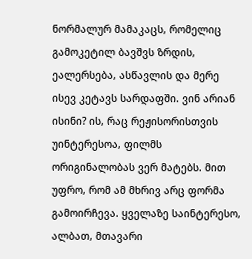ნორმალურ მამაკაცს, რომელიც გამოკეტილ ბავშვს ზრდის, ეალერსება, ასწავლის და მერე ისევ კეტავს სარდაფში. ვინ არიან ისინი? ის, რაც რეჟისორისთვის უინტერესოა, ფილმს ორიგინალობას ვერ მატებს. მით უფრო, რომ ამ მხრივ არც ფორმა გამოირჩევა. ყველაზე საინტერესო, ალბათ, მთავარი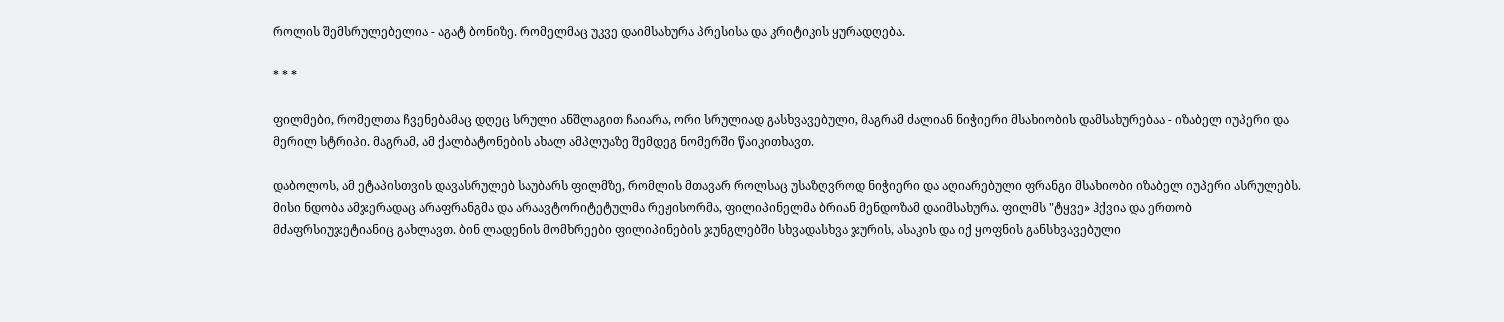როლის შემსრულებელია - აგატ ბონიზე. რომელმაც უკვე დაიმსახურა პრესისა და კრიტიკის ყურადღება.

* * *

ფილმები, რომელთა ჩვენებამაც დღეც სრული ანშლაგით ჩაიარა, ორი სრულიად გასხვავებული, მაგრამ ძალიან ნიჭიერი მსახიობის დამსახურებაა - იზაბელ იუპერი და მერილ სტრიპი. მაგრამ, ამ ქალბატონების ახალ ამპლუაზე შემდეგ ნომერში წაიკითხავთ.

დაბოლოს, ამ ეტაპისთვის დავასრულებ საუბარს ფილმზე, რომლის მთავარ როლსაც უსაზღვროდ ნიჭიერი და აღიარებული ფრანგი მსახიობი იზაბელ იუპერი ასრულებს. მისი ნდობა ამჯერადაც არაფრანგმა და არაავტორიტეტულმა რეჟისორმა, ფილიპინელმა ბრიან მენდოზამ დაიმსახურა. ფილმს "ტყვე» ჰქვია და ერთობ მძაფრსიუჯეტიანიც გახლავთ. ბინ ლადენის მომხრეები ფილიპინების ჯუნგლებში სხვადასხვა ჯურის, ასაკის და იქ ყოფნის განსხვავებული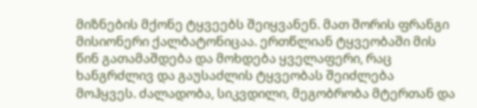მიზნების მქონე ტყვეებს შეიყვანენ. მათ შორის ფრანგი მისიონერი ქალბატონიცაა. ერთწლიან ტყვეობაში მის წინ გათამაშდება და მოხდება ყველაფერი, რაც ხანგრძლივ და გაუსაძლის ტყვეობას შეიძლება მოჰყვეს. ძალადობა, სიკვდილი, მეგობრობა მტერთან და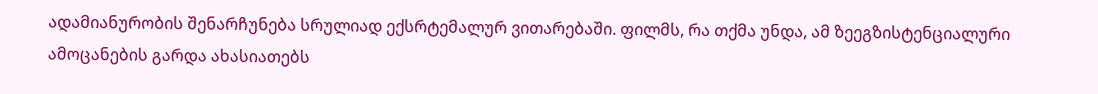ადამიანურობის შენარჩუნება სრულიად ექსრტემალურ ვითარებაში. ფილმს, რა თქმა უნდა, ამ ზეეგზისტენციალური ამოცანების გარდა ახასიათებს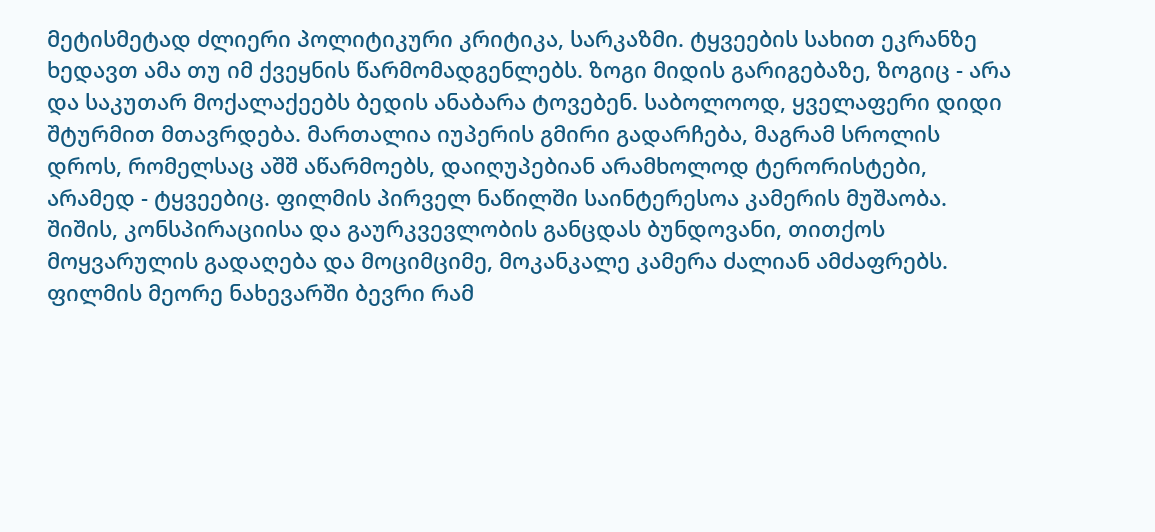მეტისმეტად ძლიერი პოლიტიკური კრიტიკა, სარკაზმი. ტყვეების სახით ეკრანზე ხედავთ ამა თუ იმ ქვეყნის წარმომადგენლებს. ზოგი მიდის გარიგებაზე, ზოგიც - არა და საკუთარ მოქალაქეებს ბედის ანაბარა ტოვებენ. საბოლოოდ, ყველაფერი დიდი შტურმით მთავრდება. მართალია იუპერის გმირი გადარჩება, მაგრამ სროლის დროს, რომელსაც აშშ აწარმოებს, დაიღუპებიან არამხოლოდ ტერორისტები, არამედ - ტყვეებიც. ფილმის პირველ ნაწილში საინტერესოა კამერის მუშაობა. შიშის, კონსპირაციისა და გაურკვევლობის განცდას ბუნდოვანი, თითქოს მოყვარულის გადაღება და მოციმციმე, მოკანკალე კამერა ძალიან ამძაფრებს. ფილმის მეორე ნახევარში ბევრი რამ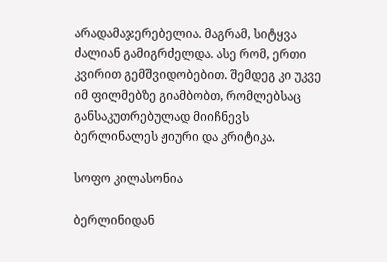არადამაჯერებელია. მაგრამ, სიტყვა ძალიან გამიგრძელდა. ასე რომ, ერთი კვირით გემშვიდობებით. შემდეგ კი უკვე იმ ფილმებზე გიამბობთ, რომლებსაც განსაკუთრებულად მიიჩნევს ბერლინალეს ჟიური და კრიტიკა.

სოფო კილასონია

ბერლინიდან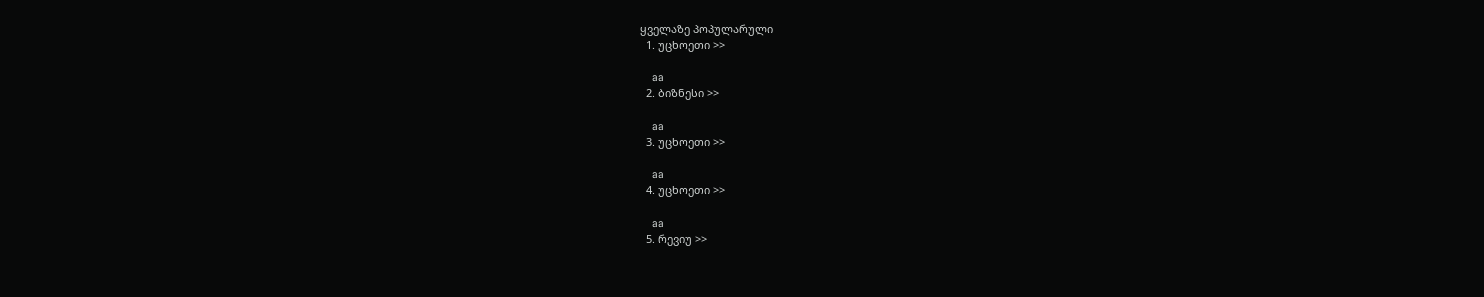ყველაზე პოპულარული
  1. უცხოეთი >>

    aa
  2. ბიზნესი >>

    aa
  3. უცხოეთი >>

    aa
  4. უცხოეთი >>

    aa
  5. რევიუ >>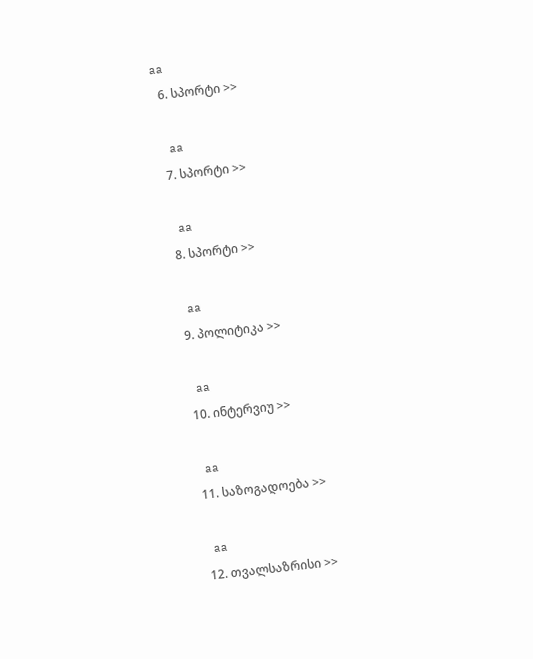aa
  6. სპორტი >>

    aa
  7. სპორტი >>

    aa
  8. სპორტი >>

    aa
  9. პოლიტიკა >>

    aa
  10. ინტერვიუ >>

    aa
  11. საზოგადოება >>

    aa
  12. თვალსაზრისი >>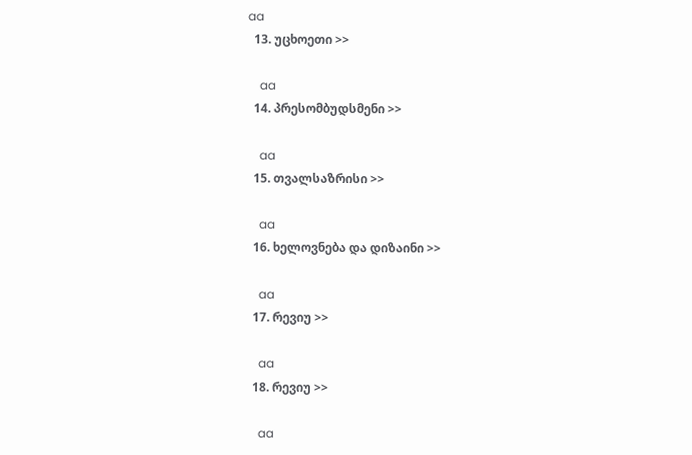aa
  13. უცხოეთი >>

    aa
  14. პრესომბუდსმენი >>

    aa
  15. თვალსაზრისი >>

    aa
  16. ხელოვნება და დიზაინი >>

    aa
  17. რევიუ >>

    aa
  18. რევიუ >>

    aa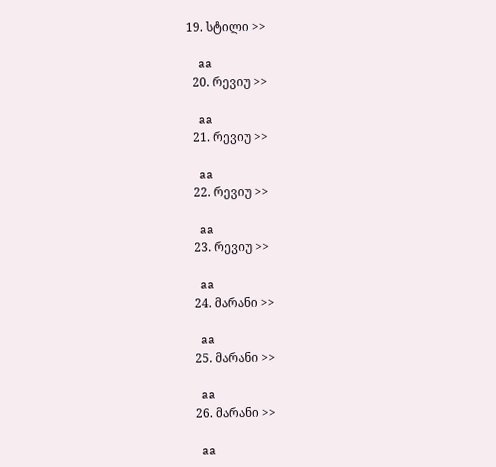19. სტილი >>

    aa
  20. რევიუ >>

    aa
  21. რევიუ >>

    aa
  22. რევიუ >>

    aa
  23. რევიუ >>

    aa
  24. მარანი >>

    aa
  25. მარანი >>

    aa
  26. მარანი >>

    aa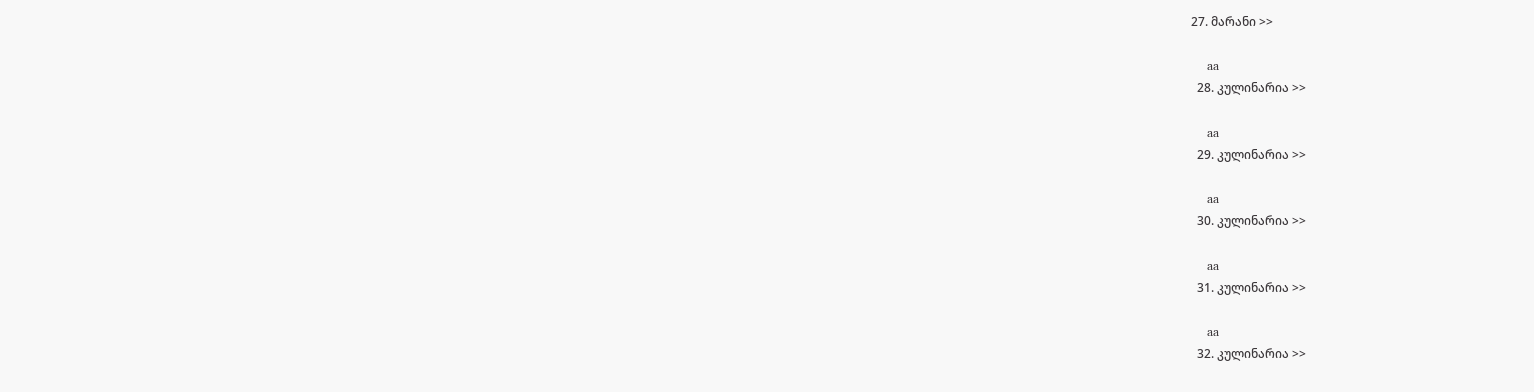27. მარანი >>

    aa
  28. კულინარია >>

    aa
  29. კულინარია >>

    aa
  30. კულინარია >>

    aa
  31. კულინარია >>

    aa
  32. კულინარია >>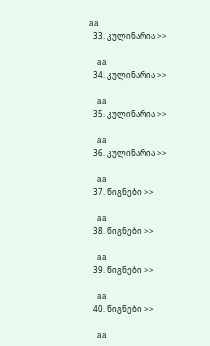aa
  33. კულინარია >>

    aa
  34. კულინარია >>

    aa
  35. კულინარია >>

    aa
  36. კულინარია >>

    aa
  37. წიგნები >>

    aa
  38. წიგნები >>

    aa
  39. წიგნები >>

    aa
  40. წიგნები >>

    aa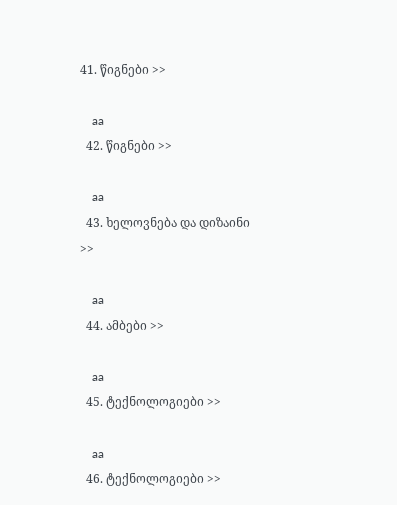41. წიგნები >>

    aa
  42. წიგნები >>

    aa
  43. ხელოვნება და დიზაინი >>

    aa
  44. ამბები >>

    aa
  45. ტექნოლოგიები >>

    aa
  46. ტექნოლოგიები >>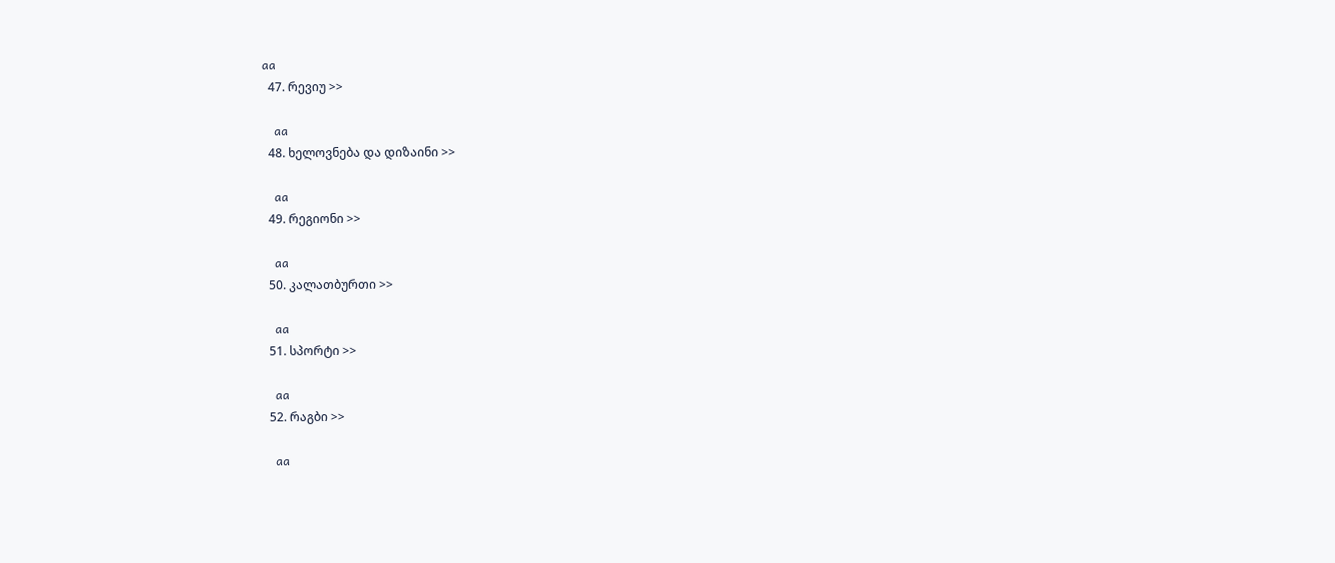aa
  47. რევიუ >>

    aa
  48. ხელოვნება და დიზაინი >>

    aa
  49. რეგიონი >>

    aa
  50. კალათბურთი >>

    aa
  51. სპორტი >>

    aa
  52. რაგბი >>

    aa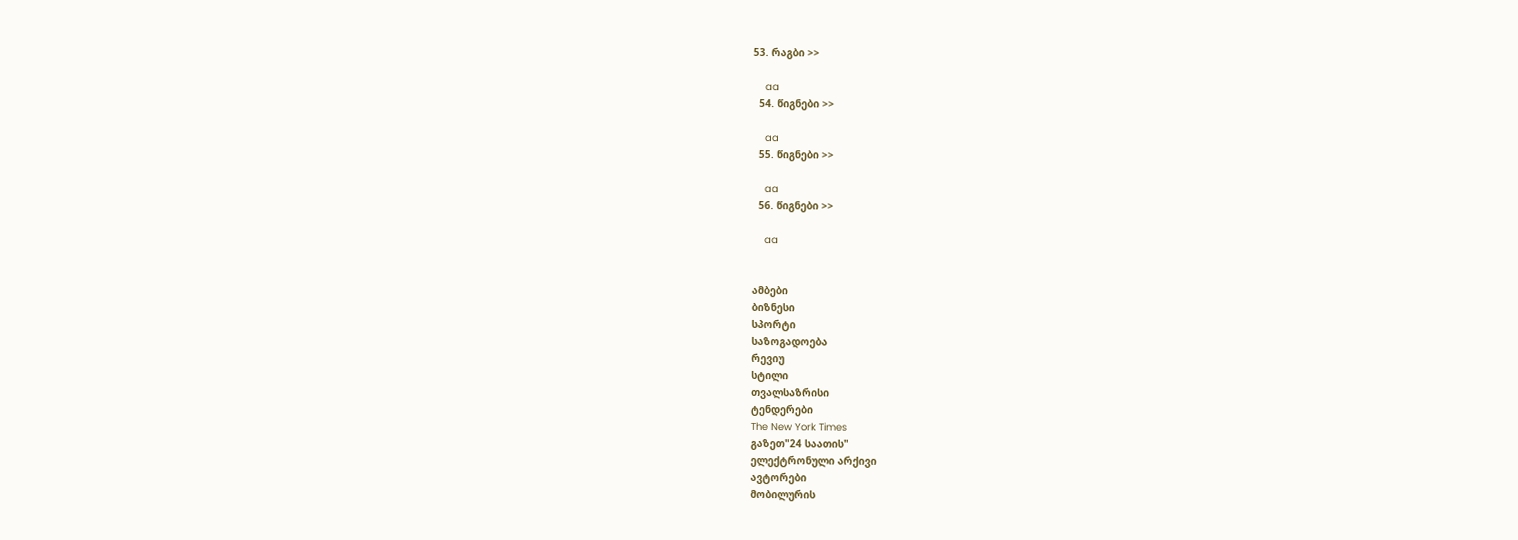53. რაგბი >>

    aa
  54. წიგნები >>

    aa
  55. წიგნები >>

    aa
  56. წიგნები >>

    aa


ამბები
ბიზნესი
სპორტი
საზოგადოება
რევიუ
სტილი
თვალსაზრისი
ტენდერები
The New York Times
გაზეთ"24 საათის"
ელექტრონული არქივი
ავტორები
მობილურის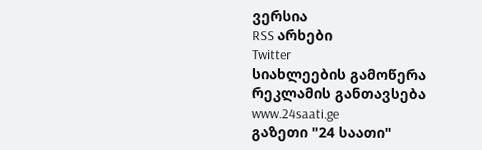ვერსია
RSS არხები
Twitter
სიახლეების გამოწერა
რეკლამის განთავსება
www.24saati.ge
გაზეთი "24 საათი"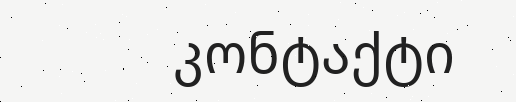კონტაქტი